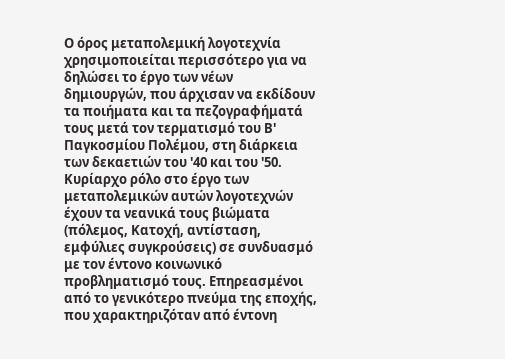Ο όρος μεταπολεμική λογοτεχνία χρησιμοποιείται περισσότερο για να δηλώσει το έργο των νέων δημιουργών, που άρχισαν να εκδίδουν τα ποιήματα και τα πεζογραφήματά τους μετά τον τερματισμό του Β' Παγκοσμίου Πολέμου, στη διάρκεια των δεκαετιών του '40 και του '50. Κυρίαρχο ρόλο στο έργο των μεταπολεμικών αυτών λογοτεχνών έχουν τα νεανικά τους βιώματα (πόλεμος, Κατοχή, αντίσταση, εμφύλιες συγκρούσεις) σε συνδυασμό με τον έντονο κοινωνικό προβληματισμό τους. Επηρεασμένοι από το γενικότερο πνεύμα της εποχής, που χαρακτηριζόταν από έντονη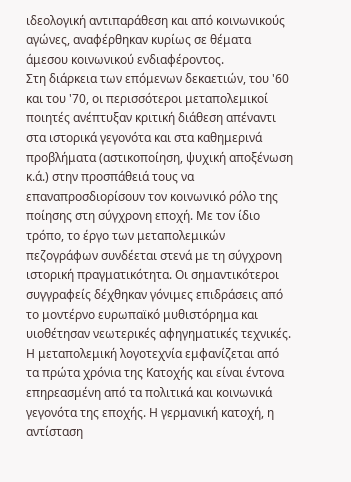ιδεολογική αντιπαράθεση και από κοινωνικούς αγώνες, αναφέρθηκαν κυρίως σε θέματα άμεσου κοινωνικού ενδιαφέροντος.
Στη διάρκεια των επόμενων δεκαετιών, του '60 και του '70, οι περισσότεροι μεταπολεμικοί ποιητές ανέπτυξαν κριτική διάθεση απέναντι στα ιστορικά γεγονότα και στα καθημερινά προβλήματα (αστικοποίηση, ψυχική αποξένωση κ.ά.) στην προσπάθειά τους να επαναπροσδιορίσουν τον κοινωνικό ρόλο της ποίησης στη σύγχρονη εποχή. Με τον ίδιο τρόπο, το έργο των μεταπολεμικών πεζογράφων συνδέεται στενά με τη σύγχρονη ιστορική πραγματικότητα. Οι σημαντικότεροι συγγραφείς δέχθηκαν γόνιμες επιδράσεις από το μοντέρνο ευρωπαϊκό μυθιστόρημα και υιοθέτησαν νεωτερικές αφηγηματικές τεχνικές.
Η μεταπολεμική λογοτεχνία εμφανίζεται από τα πρώτα χρόνια της Κατοχής και είναι έντονα επηρεασμένη από τα πολιτικά και κοινωνικά γεγονότα της εποχής. Η γερμανική κατοχή, η αντίσταση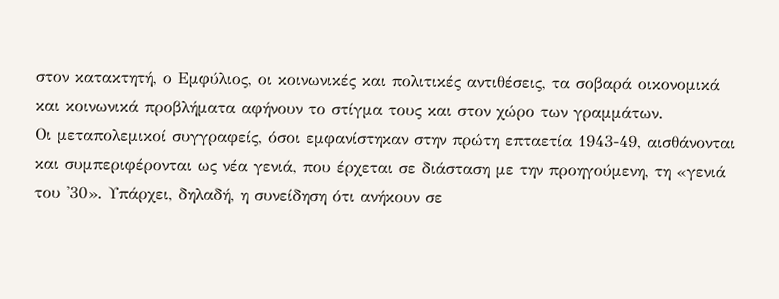στον κατακτητή, ο Εμφύλιος, οι κοινωνικές και πολιτικές αντιθέσεις, τα σοβαρά οικονομικά και κοινωνικά προβλήματα αφήνουν το στίγμα τους και στον χώρο των γραμμάτων.
Οι μεταπολεμικοί συγγραφείς, όσοι εμφανίστηκαν στην πρώτη επταετία 1943-49, αισθάνονται και συμπεριφέρονται ως νέα γενιά, που έρχεται σε διάσταση με την προηγούμενη, τη «γενιά του '30». Υπάρχει, δηλαδή, η συνείδηση ότι ανήκουν σε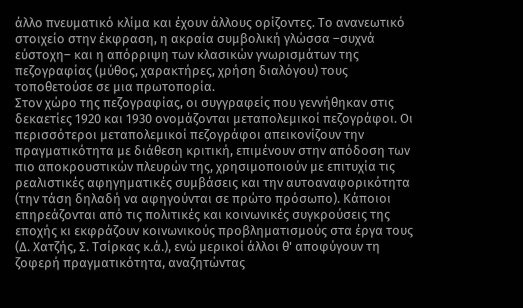άλλο πνευματικό κλίμα και έχουν άλλους ορίζοντες. Το ανανεωτικό στοιχείο στην έκφραση, η ακραία συμβολική γλώσσα –συχνά εύστοχη– και η απόρριψη των κλασικών γνωρισμάτων της πεζογραφίας (μύθος, χαρακτήρες, χρήση διαλόγου) τους τοποθετούσε σε μια πρωτοπορία.
Στον χώρο της πεζογραφίας, οι συγγραφείς που γεννήθηκαν στις δεκαετίες 1920 και 1930 ονομάζονται μεταπολεμικοί πεζογράφοι. Οι περισσότεροι μεταπολεμικοί πεζογράφοι απεικονίζουν την πραγματικότητα με διάθεση κριτική, επιμένουν στην απόδοση των πιο αποκρουστικών πλευρών της, χρησιμοποιούν με επιτυχία τις ρεαλιστικές αφηγηματικές συμβάσεις και την αυτοαναφορικότητα (την τάση δηλαδή να αφηγούνται σε πρώτο πρόσωπο). Κάποιοι επηρεάζονται από τις πολιτικές και κοινωνικές συγκρούσεις της εποχής κι εκφράζουν κοινωνικούς προβληματισμούς στα έργα τους (Δ. Χατζής, Σ. Τσίρκας κ.ά.), ενώ μερικοί άλλοι θ' αποφύγουν τη ζοφερή πραγματικότητα, αναζητώντας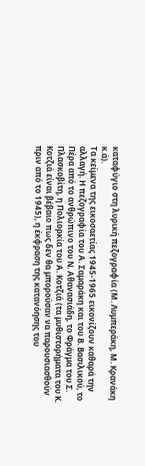καταφύγιο στη λυρική πεζογραφία (Μ. Λυμπεράκη, Μ. Κρανάκη κ.ά).
Τα κείμενα της εικοσαετίας 1945-1965 εικονίζουν καθαρά την αλλαγή. Η πεζογραφία του Α. Σαμαράκη και του Β. Βασιλικού, το Πέρα από το ανθρώπινο του Ν. Αθανασιάδη, το Φράγμα του Σ. Πλασκοβίτη, η Πολιορκία του Α. Κοτζιά (τα μυθιστορήματα του Κ. Κοτζιά είναι βέβαιο πως δεν θα μπορούσαν να παρουσιασθούν πριν από το 1945), η έκφραση της κατανόησης του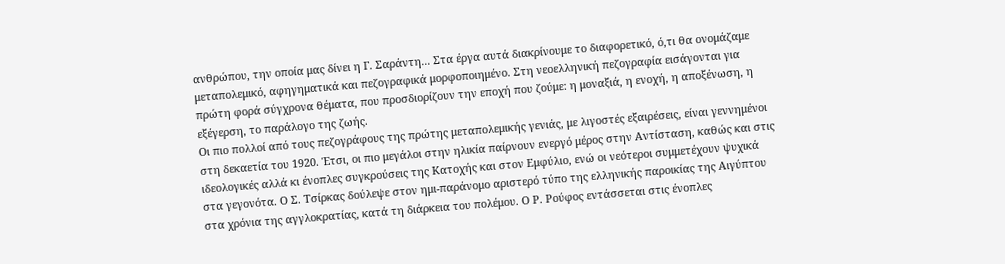ανθρώπου, την οποία μας δίνει η Γ. Σαράντη... Στα έργα αυτά διακρίνουμε το διαφορετικό, ό,τι θα ονομάζαμε μεταπολεμικό, αφηγηματικά και πεζογραφικά μορφοποιημένο. Στη νεοελληνική πεζογραφία εισάγονται για πρώτη φορά σύγχρονα θέματα, που προσδιορίζουν την εποχή που ζούμε: η μοναξιά, η ενοχή, η αποξένωση, η εξέγερση, το παράλογο της ζωής.
Οι πιο πολλοί από τους πεζογράφους της πρώτης μεταπολεμικής γενιάς, με λιγοστές εξαιρέσεις, είναι γεννημένοι στη δεκαετία του 1920. Έτσι, οι πιο μεγάλοι στην ηλικία παίρνουν ενεργό μέρος στην Αντίσταση, καθώς και στις ιδεολογικές αλλά κι ένοπλες συγκρούσεις της Κατοχής και στον Εμφύλιο, ενώ οι νεότεροι συμμετέχουν ψυχικά στα γεγονότα. Ο Σ. Τσίρκας δούλεψε στον ημι-παράνομο αριστερό τύπο της ελληνικής παροικίας της Αιγύπτου στα χρόνια της αγγλοκρατίας, κατά τη διάρκεια του πολέμου. Ο Ρ. Ρούφος εντάσσεται στις ένοπλες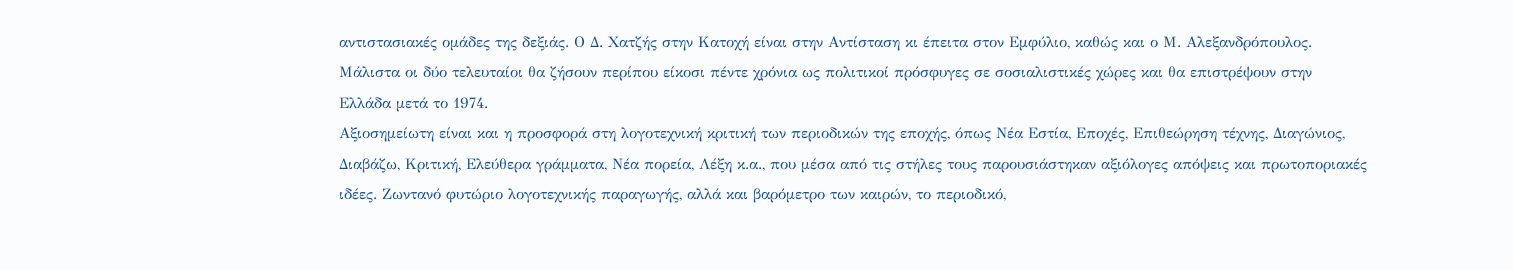αντιστασιακές ομάδες της δεξιάς. Ο Δ. Χατζής στην Κατοχή είναι στην Αντίσταση κι έπειτα στον Εμφύλιο, καθώς και ο Μ. Αλεξανδρόπουλος. Μάλιστα οι δύο τελευταίοι θα ζήσουν περίπου είκοσι πέντε χρόνια ως πολιτικοί πρόσφυγες σε σοσιαλιστικές χώρες και θα επιστρέψουν στην Ελλάδα μετά το 1974.
Αξιοσημείωτη είναι και η προσφορά στη λογοτεχνική κριτική των περιοδικών της εποχής, όπως Νέα Εστία, Εποχές, Επιθεώρηση τέχνης, Διαγώνιος, Διαβάζω, Κριτική, Ελεύθερα γράμματα, Νέα πορεία, Λέξη κ.α., που μέσα από τις στήλες τους παρουσιάστηκαν αξιόλογες απόψεις και πρωτοποριακές ιδέες. Ζωντανό φυτώριο λογοτεχνικής παραγωγής, αλλά και βαρόμετρο των καιρών, το περιοδικό,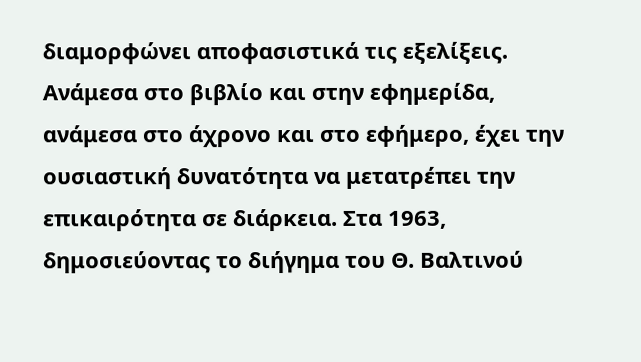διαμορφώνει αποφασιστικά τις εξελίξεις. Ανάμεσα στο βιβλίο και στην εφημερίδα, ανάμεσα στο άχρονο και στο εφήμερο, έχει την ουσιαστική δυνατότητα να μετατρέπει την επικαιρότητα σε διάρκεια. Στα 1963, δημοσιεύοντας το διήγημα του Θ. Βαλτινού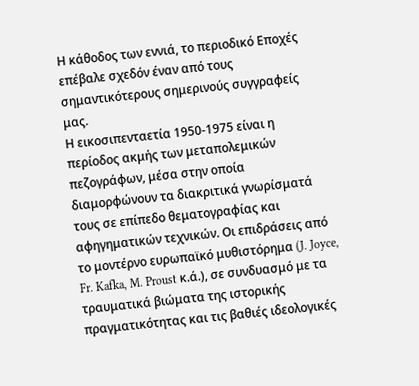Η κάθοδος των εννιά, το περιοδικό Εποχές επέβαλε σχεδόν έναν από τους σημαντικότερους σημερινούς συγγραφείς μας.
Η εικοσιπενταετία 1950-1975 είναι η περίοδος ακμής των μεταπολεμικών πεζογράφων, μέσα στην οποία διαμορφώνουν τα διακριτικά γνωρίσματά τους σε επίπεδο θεματογραφίας και αφηγηματικών τεχνικών. Οι επιδράσεις από το μοντέρνο ευρωπαϊκό μυθιστόρημα (J. Joyce, Fr. Kafka, M. Proust κ.ά.), σε συνδυασμό με τα τραυματικά βιώματα της ιστορικής πραγματικότητας και τις βαθιές ιδεολογικές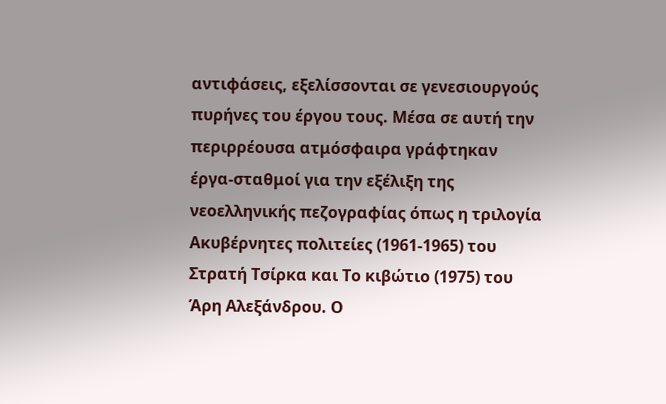αντιφάσεις, εξελίσσονται σε γενεσιουργούς πυρήνες του έργου τους. Μέσα σε αυτή την περιρρέουσα ατμόσφαιρα γράφτηκαν έργα-σταθμοί για την εξέλιξη της νεοελληνικής πεζογραφίας όπως η τριλογία Ακυβέρνητες πολιτείες (1961-1965) του Στρατή Τσίρκα και Το κιβώτιο (1975) του Άρη Αλεξάνδρου. Ο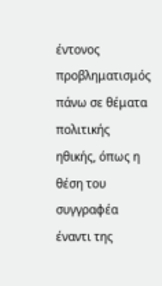έντονος προβληματισμός πάνω σε θέματα πολιτικής ηθικής, όπως η θέση του συγγραφέα έναντι της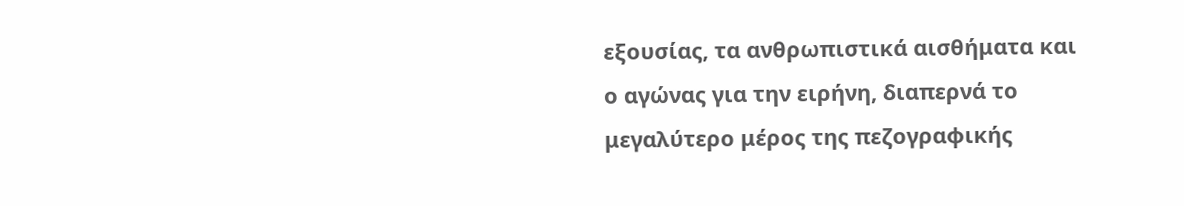εξουσίας, τα ανθρωπιστικά αισθήματα και ο αγώνας για την ειρήνη, διαπερνά το μεγαλύτερο μέρος της πεζογραφικής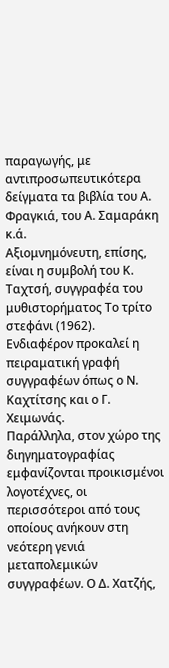παραγωγής, με αντιπροσωπευτικότερα δείγματα τα βιβλία του Α. Φραγκιά, του Α. Σαμαράκη κ.ά.
Αξιομνημόνευτη, επίσης, είναι η συμβολή του Κ. Ταχτσή, συγγραφέα του μυθιστορήματος Το τρίτο στεφάνι (1962). Ενδιαφέρον προκαλεί η πειραματική γραφή συγγραφέων όπως ο Ν. Καχτίτσης και ο Γ. Χειμωνάς.
Παράλληλα, στον χώρο της διηγηματογραφίας εμφανίζονται προικισμένοι λογοτέχνες, οι περισσότεροι από τους οποίους ανήκουν στη νεότερη γενιά μεταπολεμικών συγγραφέων. Ο Δ. Χατζής,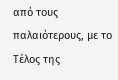από τους παλαιότερους, με το Τέλος της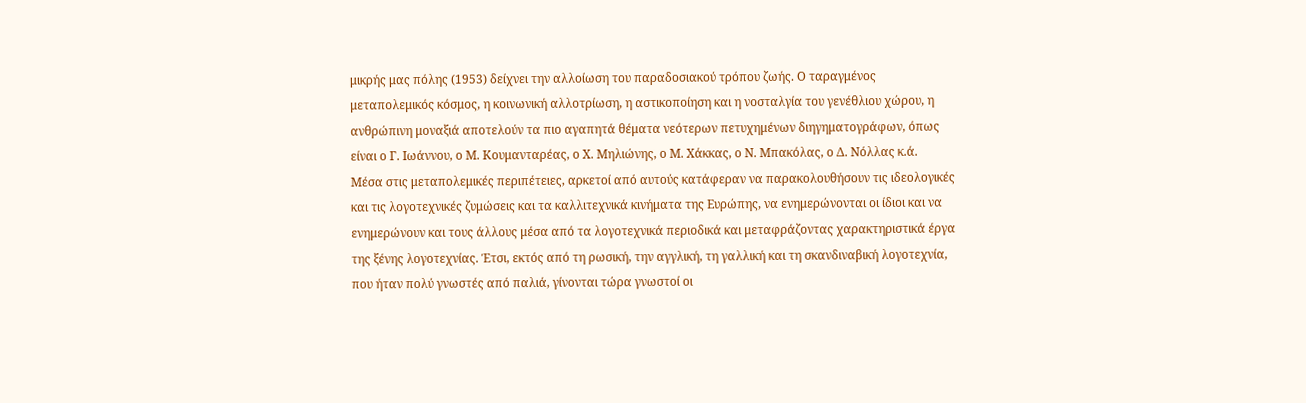μικρής μας πόλης (1953) δείχνει την αλλοίωση του παραδοσιακού τρόπου ζωής. Ο ταραγμένος μεταπολεμικός κόσμος, η κοινωνική αλλοτρίωση, η αστικοποίηση και η νοσταλγία του γενέθλιου χώρου, η ανθρώπινη μοναξιά αποτελούν τα πιο αγαπητά θέματα νεότερων πετυχημένων διηγηματογράφων, όπως είναι ο Γ. Ιωάννου, ο Μ. Κουμανταρέας, ο Χ. Μηλιώνης, ο Μ. Χάκκας, ο Ν. Μπακόλας, ο Δ. Νόλλας κ.ά.
Μέσα στις μεταπολεμικές περιπέτειες, αρκετοί από αυτούς κατάφεραν να παρακολουθήσουν τις ιδεολογικές και τις λογοτεχνικές ζυμώσεις και τα καλλιτεχνικά κινήματα της Ευρώπης, να ενημερώνονται οι ίδιοι και να ενημερώνουν και τους άλλους μέσα από τα λογοτεχνικά περιοδικά και μεταφράζοντας χαρακτηριστικά έργα της ξένης λογοτεχνίας. Έτσι, εκτός από τη ρωσική, την αγγλική, τη γαλλική και τη σκανδιναβική λογοτεχνία, που ήταν πολύ γνωστές από παλιά, γίνονται τώρα γνωστοί οι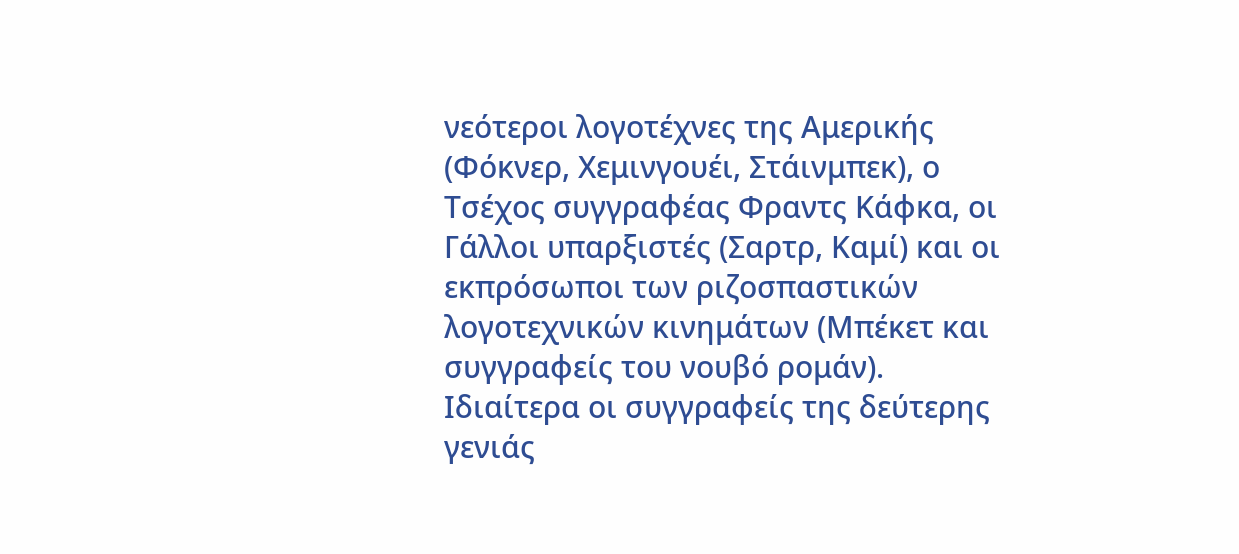νεότεροι λογοτέχνες της Αμερικής (Φόκνερ, Χεμινγουέι, Στάινμπεκ), ο Τσέχος συγγραφέας Φραντς Κάφκα, οι Γάλλοι υπαρξιστές (Σαρτρ, Καμί) και οι εκπρόσωποι των ριζοσπαστικών λογοτεχνικών κινημάτων (Μπέκετ και συγγραφείς του νουβό ρομάν).
Ιδιαίτερα οι συγγραφείς της δεύτερης γενιάς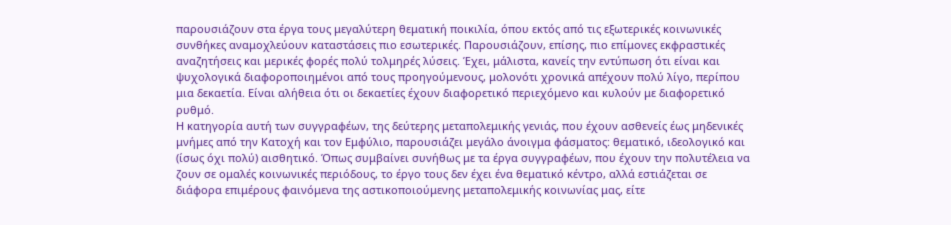παρουσιάζουν στα έργα τους μεγαλύτερη θεματική ποικιλία, όπου εκτός από τις εξωτερικές κοινωνικές συνθήκες αναμοχλεύουν καταστάσεις πιο εσωτερικές. Παρουσιάζουν, επίσης, πιο επίμονες εκφραστικές αναζητήσεις και μερικές φορές πολύ τολμηρές λύσεις. Έχει, μάλιστα, κανείς την εντύπωση ότι είναι και ψυχολογικά διαφοροποιημένοι από τους προηγούμενους, μολονότι χρονικά απέχουν πολύ λίγο, περίπου μια δεκαετία. Είναι αλήθεια ότι οι δεκαετίες έχουν διαφορετικό περιεχόμενο και κυλούν με διαφορετικό ρυθμό.
Η κατηγορία αυτή των συγγραφέων, της δεύτερης μεταπολεμικής γενιάς, που έχουν ασθενείς έως μηδενικές μνήμες από την Κατοχή και τον Εμφύλιο, παρουσιάζει μεγάλο άνοιγμα φάσματος: θεματικό, ιδεολογικό και (ίσως όχι πολύ) αισθητικό. Όπως συμβαίνει συνήθως με τα έργα συγγραφέων, που έχουν την πολυτέλεια να ζουν σε ομαλές κοινωνικές περιόδους, το έργο τους δεν έχει ένα θεματικό κέντρο, αλλά εστιάζεται σε διάφορα επιμέρους φαινόμενα της αστικοποιούμενης μεταπολεμικής κοινωνίας μας, είτε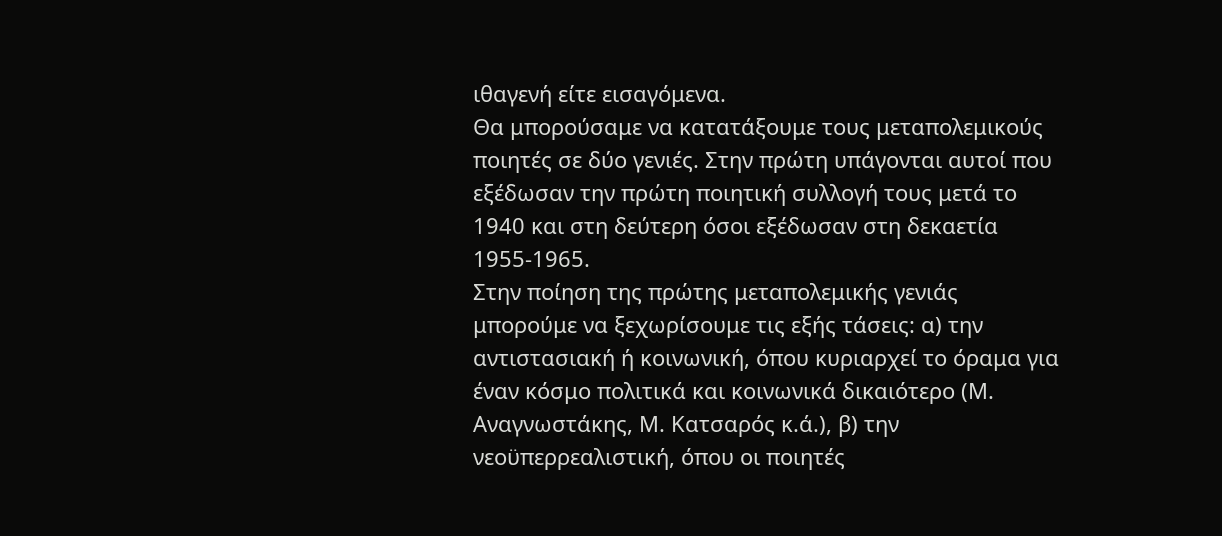ιθαγενή είτε εισαγόμενα.
Θα μπορούσαμε να κατατάξουμε τους μεταπολεμικούς ποιητές σε δύο γενιές. Στην πρώτη υπάγονται αυτοί που εξέδωσαν την πρώτη ποιητική συλλογή τους μετά το 1940 και στη δεύτερη όσοι εξέδωσαν στη δεκαετία 1955-1965.
Στην ποίηση της πρώτης μεταπολεμικής γενιάς μπορούμε να ξεχωρίσουμε τις εξής τάσεις: α) την αντιστασιακή ή κοινωνική, όπου κυριαρχεί το όραμα για έναν κόσμο πολιτικά και κοινωνικά δικαιότερο (Μ. Αναγνωστάκης, Μ. Κατσαρός κ.ά.), β) την νεοϋπερρεαλιστική, όπου οι ποιητές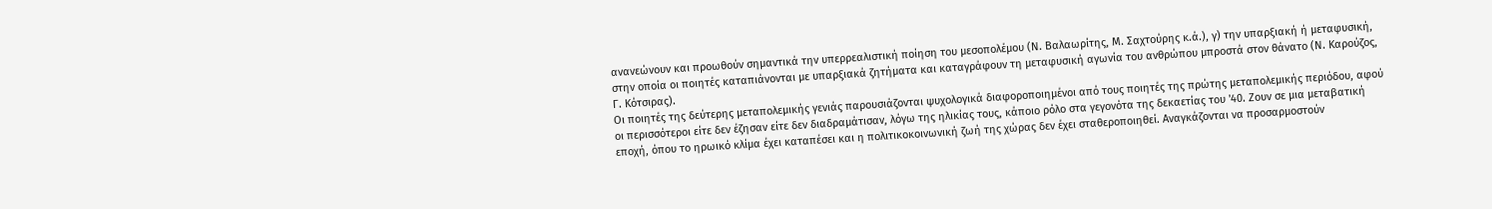ανανεώνουν και προωθούν σημαντικά την υπερρεαλιστική ποίηση του μεσοπολέμου (Ν. Βαλαωρίτης, Μ. Σαχτούρης κ.ά.), γ) την υπαρξιακή ή μεταφυσική, στην οποία οι ποιητές καταπιάνονται με υπαρξιακά ζητήματα και καταγράφουν τη μεταφυσική αγωνία του ανθρώπου μπροστά στον θάνατο (Ν. Καρούζος, Γ. Κότσιρας).
Οι ποιητές της δεύτερης μεταπολεμικής γενιάς παρουσιάζονται ψυχολογικά διαφοροποιημένοι από τους ποιητές της πρώτης μεταπολεμικής περιόδου, αφού οι περισσότεροι είτε δεν έζησαν είτε δεν διαδραμάτισαν, λόγω της ηλικίας τους, κάποιο ρόλο στα γεγονότα της δεκαετίας του '40. Ζουν σε μια μεταβατική εποχή, όπου το ηρωικό κλίμα έχει καταπέσει και η πολιτικοκοινωνική ζωή της χώρας δεν έχει σταθεροποιηθεί. Αναγκάζονται να προσαρμοστούν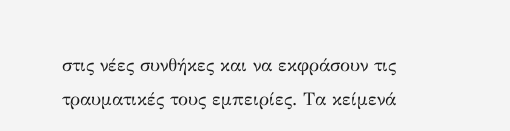στις νέες συνθήκες και να εκφράσουν τις τραυματικές τους εμπειρίες. Τα κείμενά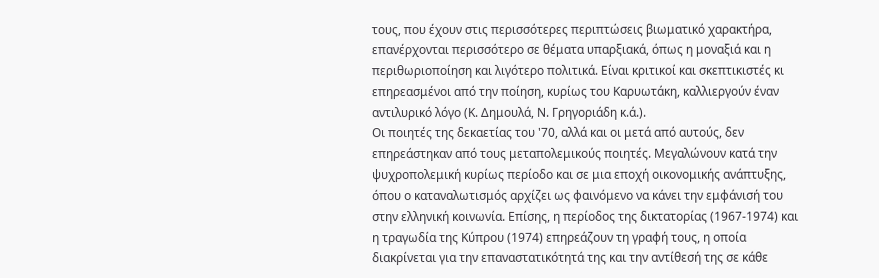τους, που έχουν στις περισσότερες περιπτώσεις βιωματικό χαρακτήρα, επανέρχονται περισσότερο σε θέματα υπαρξιακά, όπως η μοναξιά και η περιθωριοποίηση και λιγότερο πολιτικά. Είναι κριτικοί και σκεπτικιστές κι επηρεασμένοι από την ποίηση, κυρίως του Καρυωτάκη, καλλιεργούν έναν αντιλυρικό λόγο (Κ. Δημουλά, Ν. Γρηγοριάδη κ.ά.).
Οι ποιητές της δεκαετίας του '70, αλλά και οι μετά από αυτούς, δεν επηρεάστηκαν από τους μεταπολεμικούς ποιητές. Μεγαλώνουν κατά την ψυχροπολεμική κυρίως περίοδο και σε μια εποχή οικονομικής ανάπτυξης, όπου ο καταναλωτισμός αρχίζει ως φαινόμενο να κάνει την εμφάνισή του στην ελληνική κοινωνία. Επίσης, η περίοδος της δικτατορίας (1967-1974) και η τραγωδία της Κύπρου (1974) επηρεάζουν τη γραφή τους, η οποία διακρίνεται για την επαναστατικότητά της και την αντίθεσή της σε κάθε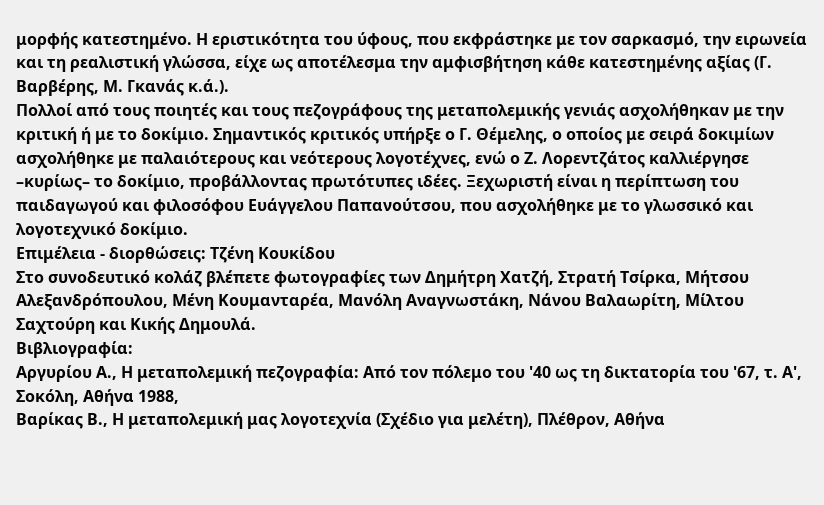μορφής κατεστημένο. Η εριστικότητα του ύφους, που εκφράστηκε με τον σαρκασμό, την ειρωνεία και τη ρεαλιστική γλώσσα, είχε ως αποτέλεσμα την αμφισβήτηση κάθε κατεστημένης αξίας (Γ. Βαρβέρης, Μ. Γκανάς κ.ά.).
Πολλοί από τους ποιητές και τους πεζογράφους της μεταπολεμικής γενιάς ασχολήθηκαν με την κριτική ή με το δοκίμιο. Σημαντικός κριτικός υπήρξε ο Γ. Θέμελης, ο οποίος με σειρά δοκιμίων ασχολήθηκε με παλαιότερους και νεότερους λογοτέχνες, ενώ ο Ζ. Λορεντζάτος καλλιέργησε –κυρίως– το δοκίμιο, προβάλλοντας πρωτότυπες ιδέες. Ξεχωριστή είναι η περίπτωση του παιδαγωγού και φιλοσόφου Ευάγγελου Παπανούτσου, που ασχολήθηκε με το γλωσσικό και λογοτεχνικό δοκίμιο.
Επιμέλεια - διορθώσεις: Τζένη Κουκίδου
Στο συνοδευτικό κολάζ βλέπετε φωτογραφίες των Δημήτρη Χατζή, Στρατή Τσίρκα, Μήτσου Αλεξανδρόπουλου, Μένη Κουμανταρέα, Μανόλη Αναγνωστάκη, Νάνου Βαλαωρίτη, Μίλτου Σαχτούρη και Κικής Δημουλά.
Βιβλιογραφία:
Αργυρίου Α., Η μεταπολεμική πεζογραφία: Από τον πόλεμο του '40 ως τη δικτατορία του '67, τ. Α', Σοκόλη, Αθήνα 1988,
Βαρίκας Β., Η μεταπολεμική μας λογοτεχνία (Σχέδιο για μελέτη), Πλέθρον, Αθήνα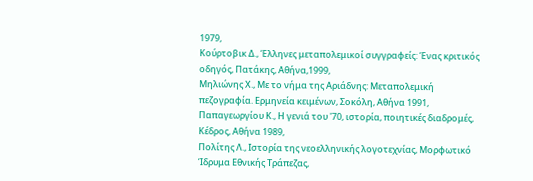1979,
Κούρτοβικ Δ., Έλληνες μεταπολεμικοί συγγραφείς: Ένας κριτικός οδηγός, Πατάκης, Αθήνα,1999,
Μηλιώνης Χ., Με το νήμα της Αριάδνης: Μεταπολεμική πεζογραφία. Ερμηνεία κειμένων, Σοκόλη, Αθήνα 1991,
Παπαγεωργίου Κ., Η γενιά του '70, ιστορία, ποιητικές διαδρομές, Κέδρος, Αθήνα 1989,
Πολίτης Λ., Ιστορία της νεοελληνικής λογοτεχνίας, Μορφωτικό Ίδρυμα Εθνικής Τράπεζας,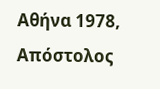Αθήνα 1978,
Απόστολος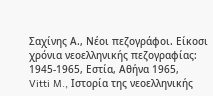Σαχίνης Α., Νέοι πεζογράφοι. Είκοσι χρόνια νεοελληνικής πεζογραφίας: 1945-1965, Εστία, Αθήνα 1965,
Vitti M., Ιστορία της νεοελληνικής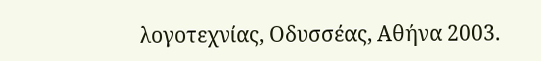λογοτεχνίας, Οδυσσέας, Αθήνα 2003.